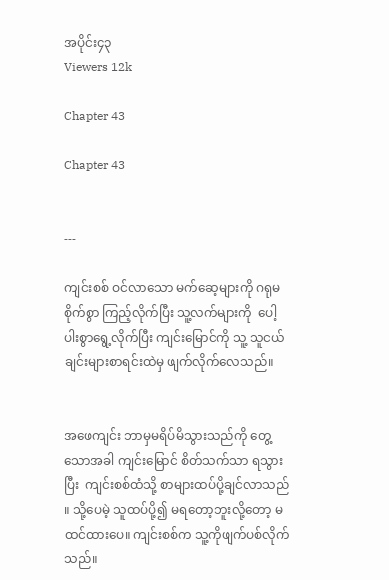အပိုင်း၄၃
Viewers 12k

Chapter 43

Chapter 43


---

ကျင်းစစ် ဝင်လာသော မက်ဆေ့များကို ဂရုမစိုက်စွာ ကြည့်လိုက်ပြီး သူ့လက်များကို  ပေါ့ပါးစွာရွေ့လိုက်ပြီး ကျင်းမြောင်ကို သူ့ သူငယ်ချင်းများစာရင်းထဲမှ ဖျက်လိုက်လေသည်။


အဖေကျင်း ဘာမှမရိပ်မိသွားသည်ကို တွေ့သောအခါ ကျင်းမြောင် စိတ်သက်သာ ရသွားပြီး  ကျင်းစစ်ထံသို့ စာများထပ်ပို့ချင်လာသည် ။ သို့ပေမဲ့ သူထပ်ပို့၍ မရတော့ဘူးလို့တော့ မထင်ထားပေ။ ကျင်းစစ်က သူ့ကိုဖျက်ပစ်လိုက်သည်။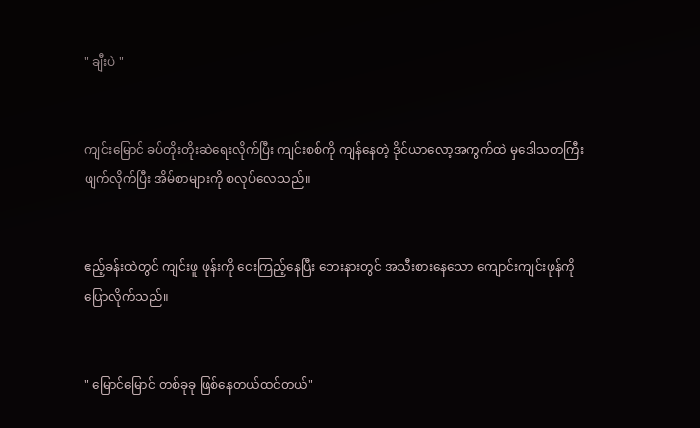" ချီးပဲ "


ကျင်းမြောင် ခပ်တိုးတိုးဆဲရေးလိုက်ပြီး ကျင်းစစ်ကို ကျန်နေတဲ့ ဒိုင်ယာလော့အကွက်ထဲ မှဒေါသတကြီး ဖျက်လိုက်ပြီး အိမ်စာများကို စလုပ်လေသည်။


ဧည့်ခန်းထဲတွင် ကျင်းဖူ ဖုန်းကို ငေးကြည့်နေပြီး ဘေးနားတွင် အသီးစားနေသော ကျောင်းကျင်းဖုန်ကို ပြောလိုက်သည်။


" မြောင်မြောင် တစ်ခုခု ဖြစ်နေတယ်ထင်တယ်"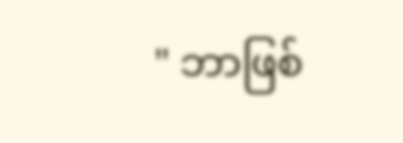" ဘာဖြစ်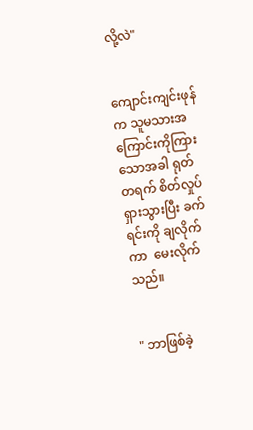လို့လဲ"


ကျောင်းကျင်းဖုန်က သူမသားအကြောင်းကိုကြားသောအခါ ရုတ်တရက် စိတ်လှုပ်ရှားသွားပြီး ခက်ရင်းကို ချလိုက်ကာ  မေးလိုက်သည်။


" ဘာဖြစ်ခဲ့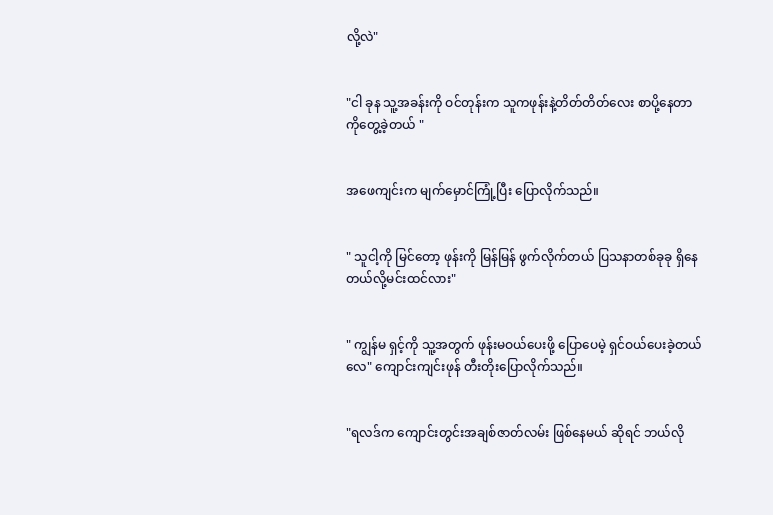လို့လဲ"


"ငါ ခုန သူ့အခန်းကို ဝင်တုန်းက သူကဖုန်းနဲ့တိတ်တိတ်လေး စာပို့နေတာကိုတွေ့ခဲ့တယ် "


အဖေကျင်းက မျက်မှောင်ကြုံ့ပြီး ပြောလိုက်သည်။


" သူငါ့ကို မြင်တော့ ဖုန်းကို မြန်မြန် ဖွက်လိုက်တယ် ပြသနာတစ်ခုခု ရှိနေတယ်လို့မင်းထင်လား"


" ကျွန်မ ရှင့်ကို သူ့အတွက် ဖုန်းမဝယ်ပေးဖို့ ပြောပေမဲ့ ရှင်ဝယ်ပေးခဲ့တယ်လေ" ကျောင်းကျင်းဖုန် တီးတိုးပြောလိုက်သည်။


"ရလဒ်က ကျောင်းတွင်းအချစ်ဇာတ်လမ်း ဖြစ်နေမယ် ဆိုရင် ဘယ်လို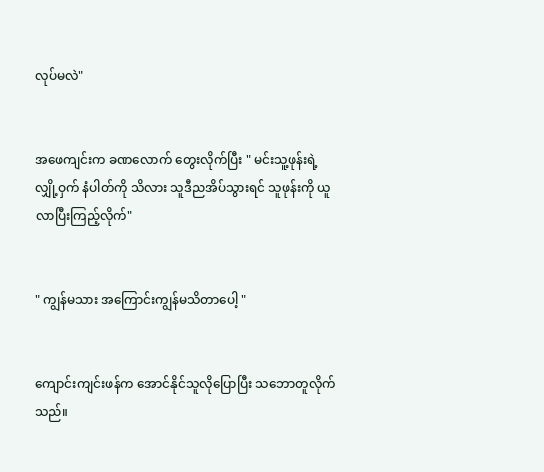လုပ်မလဲ"


အဖေကျင်းက ခဏလောက် တွေးလိုက်ပြီး " မင်းသူ့ဖုန်းရဲ့ လျှို့ဝှက် နံပါတ်ကို သိလား သူဒီညအိပ်သွားရင် သူဖုန်းကို ယူလာပြီးကြည့်လိုက်"


" ကျွန်မသား အကြောင်းကျွန်မသိတာပေါ့ "


ကျောင်းကျင်းဖန်က အောင်နိုင်သူလိုပြောပြီး သဘောတူလိုက်သည်။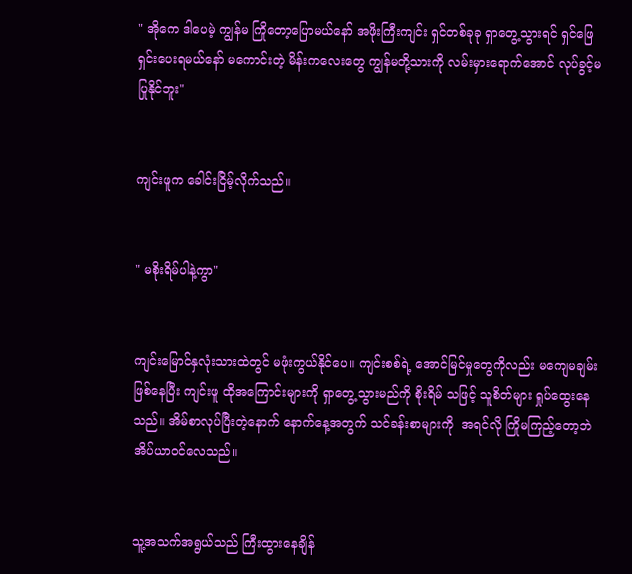" အိုကေ ဒါပေမဲ့ ကျွန်မ ကြိုတော့ပြောမယ်နော် အဖိုးကြီးကျင်း ရှင်တစ်ခုခု ရှာတွေ့သွားရင် ရှင်ဖြေရှင်းပေးရမယ်နော် မကောင်းတဲ့ မိန်းကလေးတွေ ကျွန်မတို့သားကို လမ်းမှားရောက်အောင် လုပ်ခွင့်မပြုနိုင်ဘူး"


ကျင်းဖူက ခေါင်းငြိမ့်လိုက်သည်။


" မစိုးရိမ်ပါနဲ့ကွာ"


ကျင်းမြောင်နှလုံးသားထဲတွင် မဖုံးကွယ်နိုင်ပေ။ ကျင်းစစ်ရဲ့ အောင်မြင်မှုတွေကိုလည်း မကျေမချမ်းဖြစ်နေပြီး ကျင်းဖူ ထိုအကြောင်းများကို ရှာတွေ့သွားမည်ကို စိုးရိမ် သဖြင့် သူစိတ်များ ရှုပ်ထွေးနေသည်။ အိမ်စာလုပ်ပြီးတဲ့နောက် နောက်နေ့အတွက် သင်ခန်းစာများကို  အရင်လို ကြိုမကြည့်တော့ဘဲ အိပ်ယာဝင်လေသည်။


သူ့အသက်အရွယ်သည် ကြီးထွားနေချိန်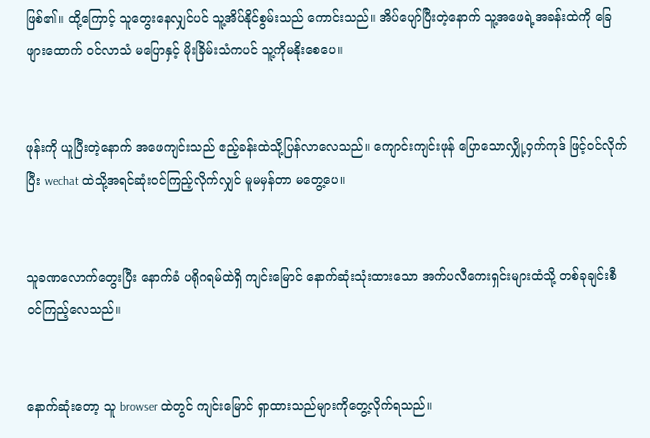ဖြစ်၏။ ထို့ကြောင့် သူတွေးနေလျှင်ပင် သူ့အိပ်နိုင်စွမ်းသည် ကောင်းသည်။ အိပ်ပျော်ပြီးတဲ့နောက် သူ့အဖေရဲ့အခန်းထဲကို ခြေဖျားထောက် ဝင်လာသံ မပြောနှင့် မိုးခြိမ်းသံကပင် သူ့ကိုမနိုးစေပေ။


ဖုန်းကို ယူပြီးတဲ့နောက် အဖေကျင်းသည် ဧည့်ခန်းထဲသို့ပြန်လာလေသည်။ ကျောင်းကျင်းဖုန် ပြောသောလျှို့ဝှက်ကုဒ် ဖြင့်ဝင်လိုက်ပြီး wechat ထဲသို့အရင်ဆုံးဝင်ကြည့်လိုက်လျှင် မူမမှန်တာ မတွေ့ပေ။


သူခဏလောက်တွေးပြီး နောက်ခံ ပရိုဂရမ်ထဲရှိ ကျင်းမြောင် နောက်ဆုံးသုံးထားသော အက်ပလီကေးရှင်းများထံသို့ တစ်ခုချင်းစီ ဝင်ကြည့်လေသည်။


နောက်ဆုံးတော့ သူ browser ထဲတွင် ကျင်းမြောင် ရှာထားသည်များကိုတွေ့လိုက်ရသည်။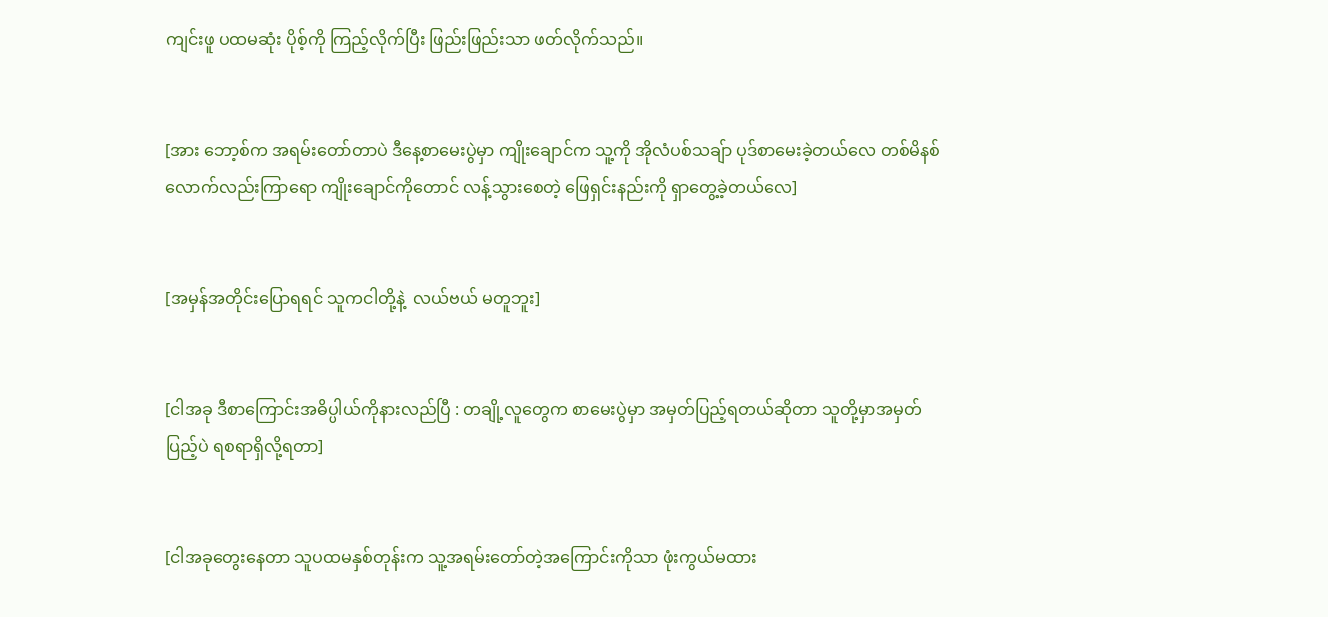ကျင်းဖူ ပထမဆုံး ပိုစ့်ကို ကြည့်လိုက်ပြီး ဖြည်းဖြည်းသာ ဖတ်လိုက်သည်။


[အား ဘော့စ်က အရမ်းတော်တာပဲ ဒီနေ့စာမေးပွဲမှာ ကျိုးချောင်က သူ့ကို အိုလံပစ်သချ်ာ ပုဒ်စာမေးခဲ့တယ်လေ တစ်မိနစ်လောက်လည်းကြာရော ကျိုးချောင်ကိုတောင် လန့်သွားစေတဲ့ ဖြေရှင်းနည်းကို ရှာတွေ့ခဲ့တယ်လေ]


[အမှန်အတိုင်းပြောရရင် သူကငါတို့နဲ့  လယ်ဗယ် မတူဘူး]


[ငါအခု ဒီစာကြောင်းအဓိပ္ပါယ်ကိုနားလည်ပြီ : တချို့လူတွေက စာမေးပွဲမှာ အမှတ်ပြည့်ရတယ်ဆိုတာ သူတို့မှာအမှတ်ပြည့်ပဲ ရစရာရှိလို့ရတာ]


[ငါအခုတွေးနေတာ သူပထမနှစ်တုန်းက သူ့အရမ်းတော်တဲ့အကြောင်းကိုသာ ဖုံးကွယ်မထား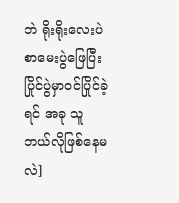ဘဲ ရိုးရိုးလေးပဲ စာမေးပွဲဖြေပြီး ပြိုင်ပွဲမှာဝင်ပြိုင်ခဲ့ရင် အခု သူ ဘယ်လိုဖြစ်နေမလဲ]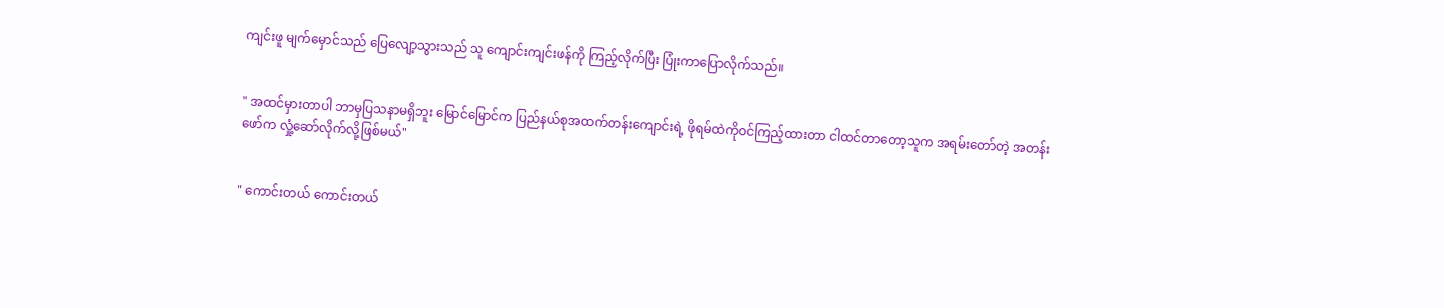ကျင်းဖူ မျက်မှောင်သည် ပြေလျော့သွားသည် သူ ကျောင်းကျင်းဖန်ကို ကြည့်လိုက်ပြီး ပြုံးကာပြောလိုက်သည်။


" အထင်မှားတာပါ ဘာမှပြသနာမရှိဘူး မြောင်မြောင်က ပြည်နယ်စုအထက်တန်းကျောင်းရဲ့ ဖိုရမ်ထဲကိုဝင်ကြည့်ထားတာ ငါထင်တာတော့သူက အရမ်းတော်တဲ့ အတန်းဖော်က လှုံ့ဆော်လိုက်လို့ဖြစ်မယ်"


" ကောင်းတယ် ကောင်းတယ်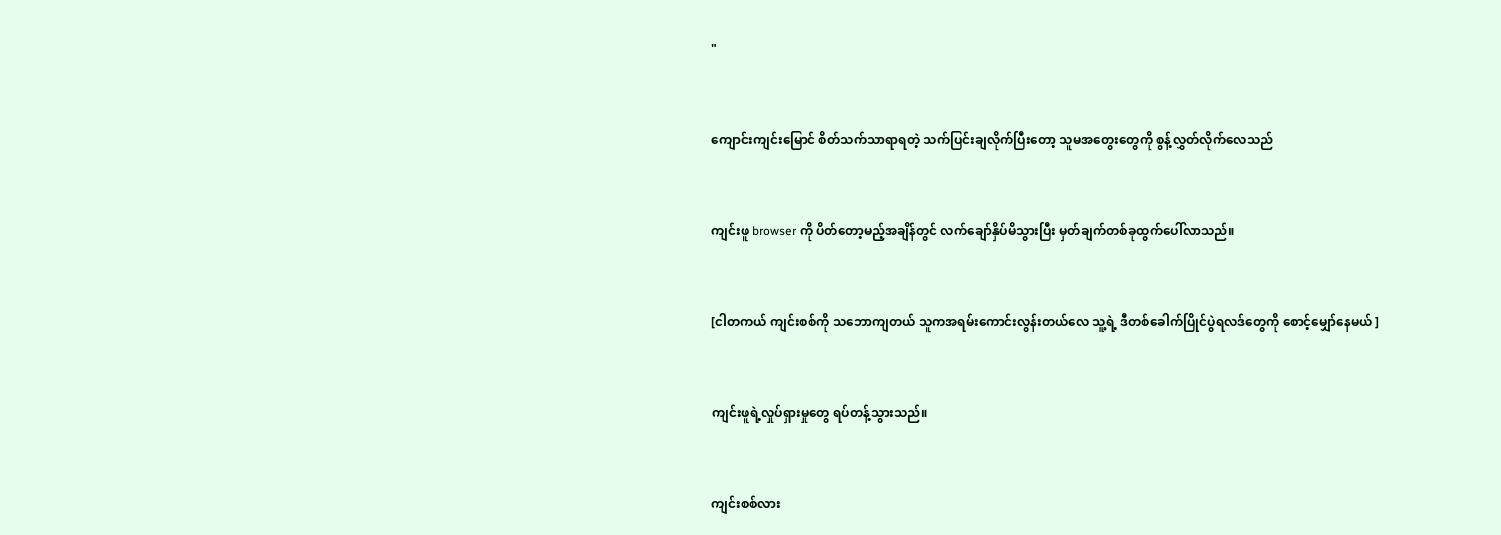"


ကျောင်းကျင်းမြောင် စိတ်သက်သာရာရတဲ့ သက်ပြင်းချလိုက်ပြီးတော့ သူမအတွေးတွေကို စွန့်လွှတ်လိုက်လေသည်


ကျင်းဖူ browser ကို ပိတ်တော့မည့်အချိန်တွင် လက်ချော်နှိပ်မိသွားပြီး မှတ်ချက်တစ်ခုထွက်ပေါ်လာသည်။


[ငါတကယ် ကျင်းစစ်ကို သဘောကျတယ် သူကအရမ်းကောင်းလွန်းတယ်လေ သူ့ရဲ့ ဒီတစ်ခေါက်ပြိုင်ပွဲရလဒ်တွေကို စောင့်မျှော်နေမယ် ]


ကျင်းဖူရဲ့လှုပ်ရှားမှုတွေ ရပ်တန့်သွားသည်။


ကျင်းစစ်လား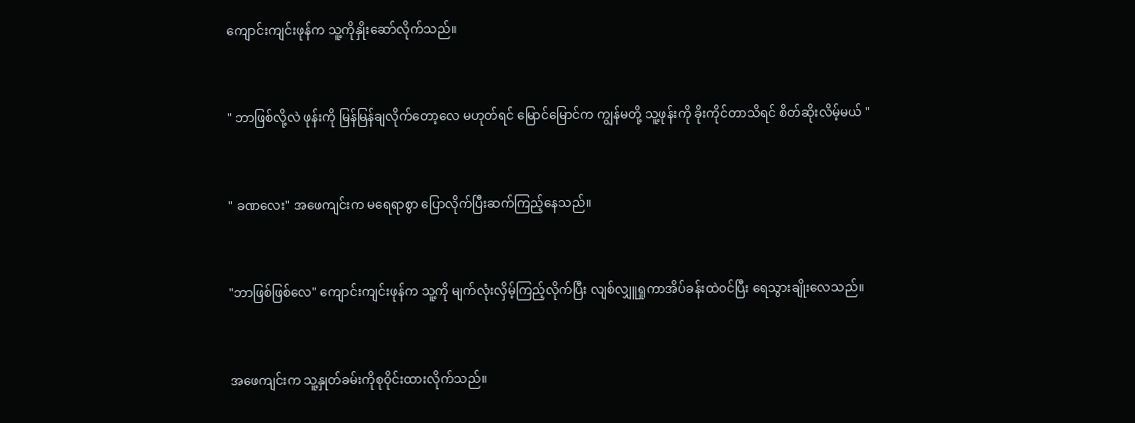ကျောင်းကျင်းဖုန်က သူ့ကိုနှိုးဆော်လိုက်သည်။


" ဘာဖြစ်လို့လဲ ဖုန်းကို မြန်မြန်ချလိုက်တော့လေ မဟုတ်ရင် မြောင်မြောင်က ကျွန်မတို့ သူ့ဖုန်းကို ခိုးကိုင်တာသိရင် စိတ်ဆိုးလိမ့်မယ် "


" ခဏလေး" အဖေကျင်းက မရေရာစွာ ပြောလိုက်ပြီးဆက်ကြည့်နေသည်။


"ဘာဖြစ်ဖြစ်လေ" ကျောင်းကျင်းဖုန်က သူ့ကို မျက်လုံးလှိမ့်ကြည့်လိုက်ပြီး လျစ်လျှူရှုကာအိပ်ခန်းထဲ၀င်ပြီး ရေသွားချိုးလေသည်။


အဖေကျင်းက သူ့နှုတ်ခမ်းကိုစုဝိုင်းထားလိုက်သည်။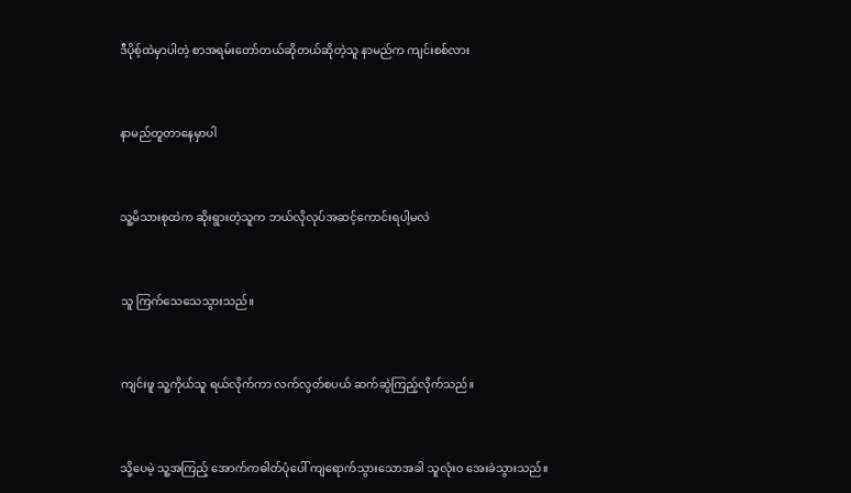ဒီပိုစ့်ထဲမှာပါတဲ့ စာအရမ်းတော်တယ်ဆိုတယ်ဆိုတဲ့သူ နာမည်က ကျင်းစစ်လား


နာမည်တူတာနေမှာပါ


သူ့မိသားစုထဲက ဆိုးရွားတဲ့သူက ဘယ်လိုလုပ်အဆင့်ကောင်းရပါ့မလဲ


သူ ကြက်သေသေသွားသည်။


ကျင်းဖူ သူ့ကိုယ်သူ ရယ်လိုက်ကာ လက်လွတ်စပယ် ဆက်ဆွဲကြည့်လိုက်သည်။


သို့ပေမဲ့ သူ့အကြည့် အောက်ကဓါတ်ပုံပေါ် ကျရောက်သွားသောအခါ သူလုံးဝ အေးခဲသွားသည်။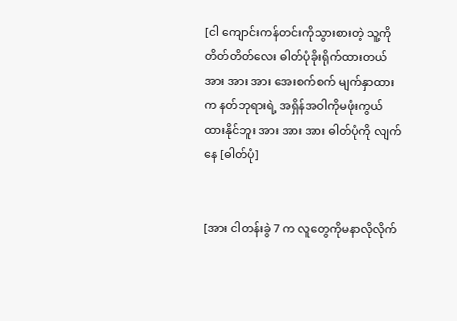[ငါ ကျောင်းကန်တင်းကိုသွားစားတဲ့ သူ့ကို တိတ်တိတ်လေး ဓါတ်ပုံခိုးရိုက်ထားတယ် အား အား အား အေးစက်စက် မျက်နှာထားက နတ်ဘုရားရဲ့ အရှိန်အဝါကိုမဖုံးကွယ်ထားနိုင်ဘူး အား အား အား ဓါတ်ပုံကို လျက်နေ [ဓါတ်ပုံ]


[အား ငါတန်းခွဲ 7 က လူတွေကိုမနာလိုလိုက်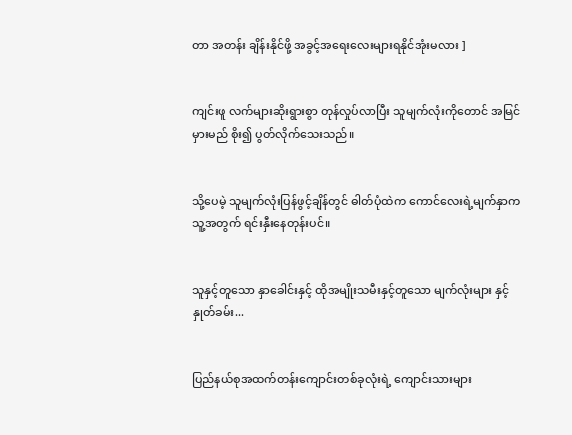တာ အတန်း ချိန်းနိုင်ဖို့ အခွင့်အရေးလေးများရနိုင်အုံးမလား ]


ကျင်းဖူ လက်များဆိုးရွားစွာ တုန်လှုပ်လာပြီး သူမျက်လုံးကိုတောင် အမြင်မှားမည် စိုး၍ ပွတ်လိုက်သေးသည်။


သို့ပေမဲ့ သူမျက်လုံးပြန်ဖွင့်ချိန်တွင် ဓါတ်ပုံထဲက ကောင်လေးရဲ့မျက်နှာက သူ့အတွက် ရင်းနှီးနေတုန်းပင်။


သူနှင့်တူသော နှာခေါင်းနှင့် ထိုအမျိုးသမီးနှင့်တူသော မျက်လုံးများ နှင့် နှုတ်ခမ်း...


ပြည်နယ်စုအထက်တန်းကျောင်းတစ်ခုလုံးရဲ့ ကျောင်းသားများ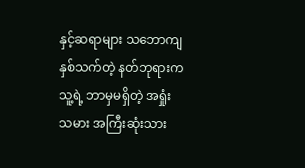နှင့်ဆရာများ သဘောကျနှစ်သက်တဲ့ နတ်ဘုရားက သူ့ရဲ့ ဘာမှမရှိတဲ့ အရှုံးသမား အကြီးဆုံးသား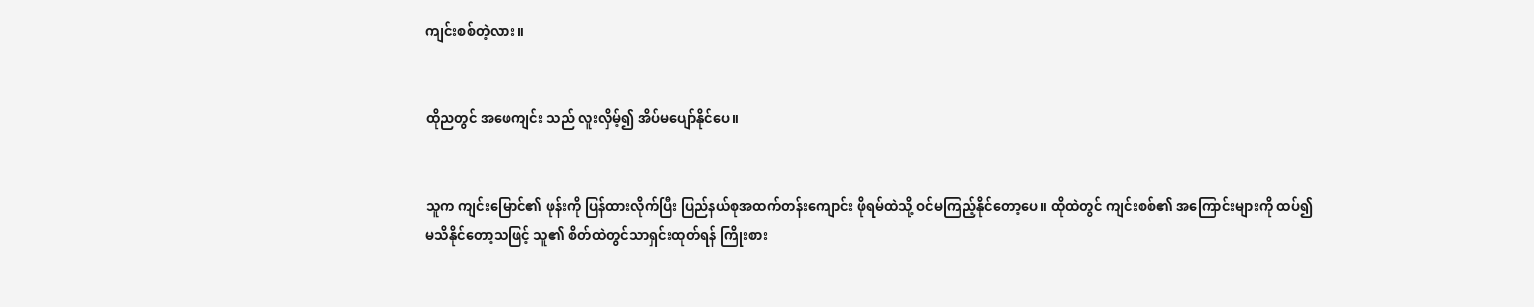ကျင်းစစ်တဲ့လား။


ထိုညတွင် အဖေကျင်း သည် လူးလှိမ့်၍ အိပ်မပျော်နိုင်ပေ။


သူက ကျင်းမြောင်၏ ဖုန်းကို ပြန်ထားလိုက်ပြီး ပြည်နယ်စုအထက်တန်းကျောင်း ဖိုရမ်ထဲသို့ ဝင်မကြည့်နိုင်တော့ပေ။ ထိုထဲတွင် ကျင်းစစ်၏ အကြောင်းများကို ထပ်၍ မသိနိုင်တော့သဖြင့် သူ၏ စိတ်ထဲတွင်သာရှင်းထုတ်ရန် ကြိုးစား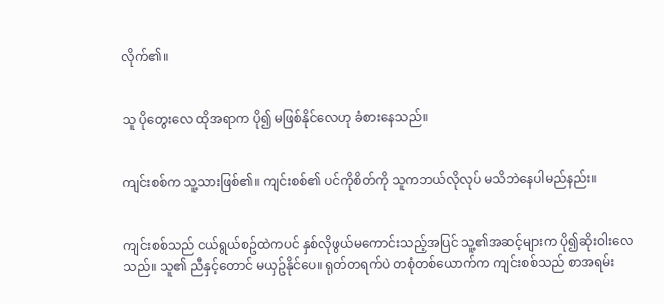လိုက်၏။


သူ ပိုတွေးလေ ထိုအရာက ပို၍ မဖြစ်နိုင်လေဟု ခံစားနေသည်။


ကျင်းစစ်က သူ့သားဖြစ်၏။ ကျင်းစစ်၏ ပင်ကိုစိတ်ကို သူကဘယ်လိုလုပ် မသိဘဲနေပါမည်နည်း။


ကျင်းစစ်သည် ငယ်ရွယ်စဥ်ထဲကပင် နှစ်လိုဖွယ်မကောင်းသည့်အပြင် သူ့၏အဆင့်များက ပို၍ဆိုးဝါးလေသည်။ သူ၏ ညီနှင့်တောင် မယှဥ်နိုင်ပေ။ ရုတ်တရက်ပဲ တစုံတစ်ယောက်က ကျင်းစစ်သည် စာအရမ်း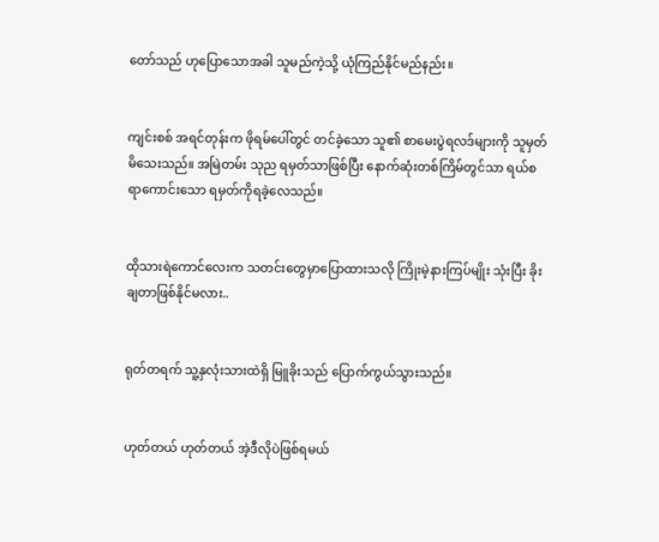တော်သည် ဟုပြောသောအခါ သူမည်ကဲ့သို့ ယုံကြည်နိုင်မည်နည်း။


ကျင်းစစ် အရင်တုန်းက ဖိုရမ်ပေါ်တွင် တင်ခဲ့သော သူ၏ စာမေးပွဲရလဒ်များကို သူမှတ်မိသေးသည်။ အမြဲတမ်း သုည ရမှတ်သာဖြစ်ပြီး နောက်ဆုံးတစ်ကြိမ်တွင်သာ ရယ်စရာကောင်းသော ရမှတ်ကိုရခဲ့လေသည်။


ထိုသားရဲကောင်လေးက သတင်းတွေမှာပြောထားသလို ကြိုးမဲ့နားကြပ်မျိုး သုံးပြီး ခိုးချတာဖြစ်နိုင်မလား..


ရုတ်တရက် သူ့နှလုံးသားထဲရှိ မြူခိုးသည် ပြောက်ကွယ်သွားသည်။


ဟုတ်တယ် ဟုတ်တယ် အဲ့ဒီလိုပဲဖြစ်ရမယ်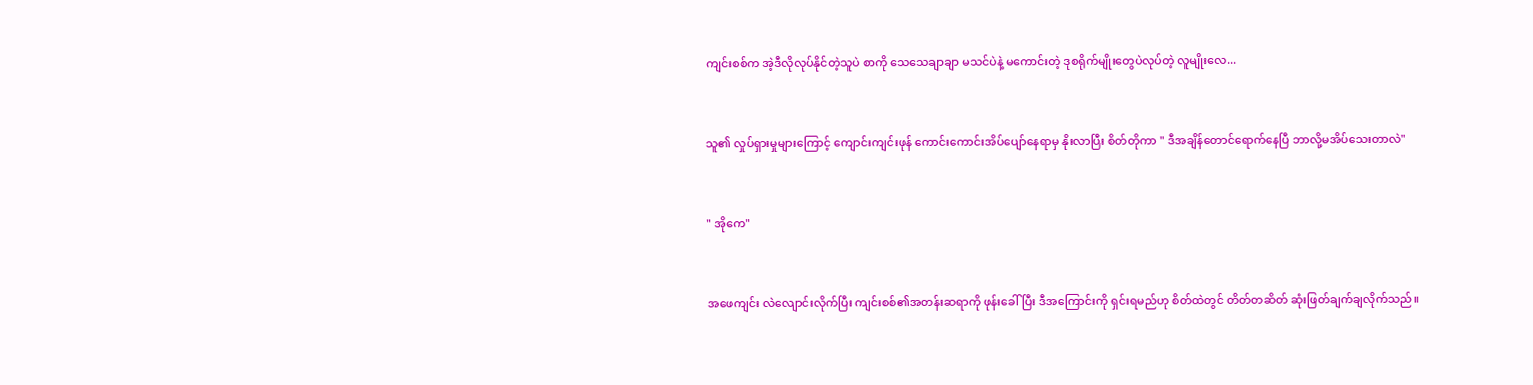ကျင်းစစ်က အဲ့ဒီလိုလုပ်နိုင်တဲ့သူပဲ စာကို သေသေချာချာ မသင်ပဲနဲ့ မကောင်းတဲ့ ဒုစရိုက်မျိုးတွေပဲလုပ်တဲ့ လူမျိုးလေ...


သူ၏ လှုပ်ရှားမှုများကြောင့် ကျောင်းကျင်းဖုန် ကောင်းကောင်းအိပ်ပျော်နေရာမှ နိုးလာပြီး စိတ်တိုကာ " ဒီအချိန်တောင်ရောက်နေပြီ ဘာလို့မအိပ်သေးတာလဲ"


" အိုကေ"


အဖေကျင်း လဲလျောင်းလိုက်ပြီး ကျင်းစစ်၏အတန်းဆရာကို ဖုန်းခေါ်ပြီး ဒီအကြောင်းကို ရှင်းရမည်ဟု စိတ်ထဲတွင် တိတ်တဆိတ် ဆုံးဖြတ်ချက်ချလိုက်သည်။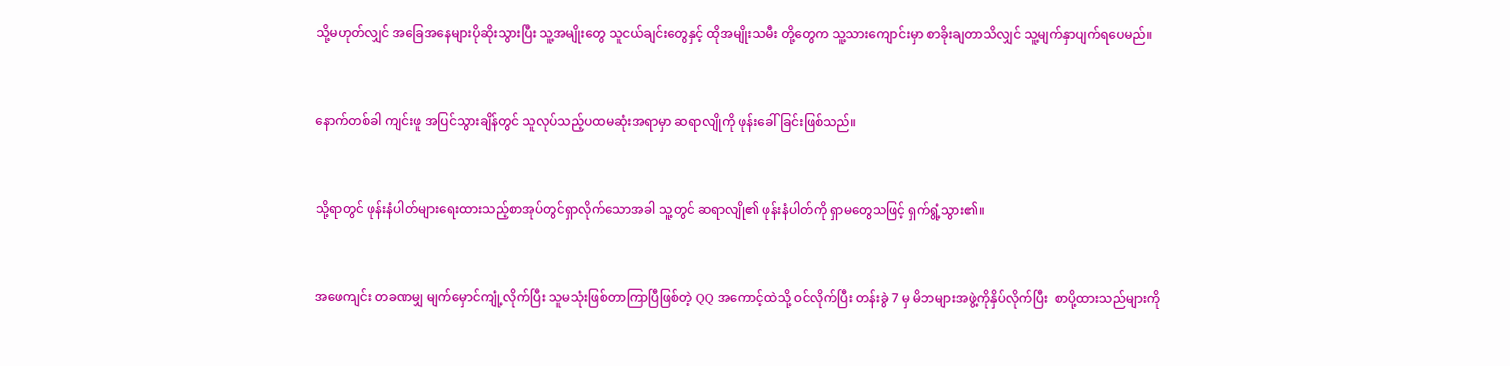သို့မဟုတ်လျှင် အခြေအနေများပိုဆိုးသွားပြီး သူ့အမျိုးတွေ သူငယ်ချင်းတွေနှင့် ထိုအမျိုးသမီး တို့တွေက သူ့သားကျောင်းမှာ စာခိုးချတာသိလျှင် သူ့မျက်နှာပျက်ရပေမည်။


နောက်တစ်ခါ ကျင်းဖူ အပြင်သွားချိန်တွင် သူလုပ်သည့်ပထမဆုံးအရာမှာ ဆရာလျိုကို ဖုန်းခေါ်ခြင်းဖြစ်သည်။


သို့ရာတွင် ဖုန်းနံပါတ်များရေးထားသည့်စာအုပ်တွင်ရှာလိုက်သောအခါ သူ့တွင် ဆရာလျို၏ ဖုန်းနံပါတ်ကို ရှာမတွေသဖြင့် ရှက်ရွံ့သွား၏။


အဖေကျင်း တခဏမျှ မျက်မှောင်ကျုံ့လိုက်ပြီး သူမသုံးဖြစ်တာကြာပြီဖြစ်တဲ့ QQ အကောင့်ထဲသို့ ဝင်လိုက်ပြီး တန်းခွဲ 7 မှ မိဘများအဖွဲ့ကိုနှိပ်လိုက်ပြီး  စာပို့ထားသည်များကို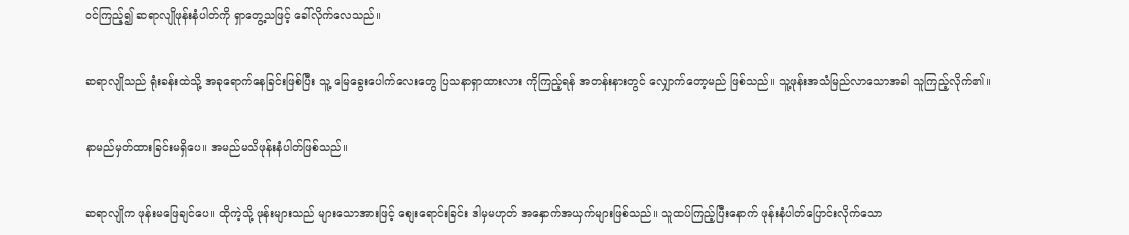ဝင်ကြည့်၍ ဆရာလျိုဖုန်းနံပါတ်ကို ရှာတွေ့သဖြင့် ခေါ်လိုက်လေသည်။


ဆရာလျိုသည် ရုံးခန်းထဲသို့ အခုရောက်နေခြင်းဖြစ်ပြီး သူ့ မြေခွေးပေါက်လေးတွေ ပြသနာရှာထားလား ကိုကြည့်ရန် အတန်းနားတွင် လျှောက်တော့မည် ဖြစ်သည်။ သူ့ဖုန်းအသံမြည်လာသောအခါ သူကြည့်လိုက်၏။


နာမည်မှတ်ထားခြင်းမရှိပေ။ အမည်မသိဖုန်းနံပါတ်ဖြစ်သည်။


ဆရာလျိုက ဖုန်းမဖြေချင်ပေ။ ထိုကဲ့သို့ ဖုန်းများသည် များသောအားဖြင့် စျေးရောင်းခြင်း ဒါမှမဟုတ် အနှောက်အယှက်များဖြစ်သည်။ သူထပ်ကြည့်ပြီးနောက် ဖုန်းနံပါတ်ပြောင်းလိုက်သော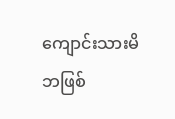ကျောင်းသားမိဘဖြစ်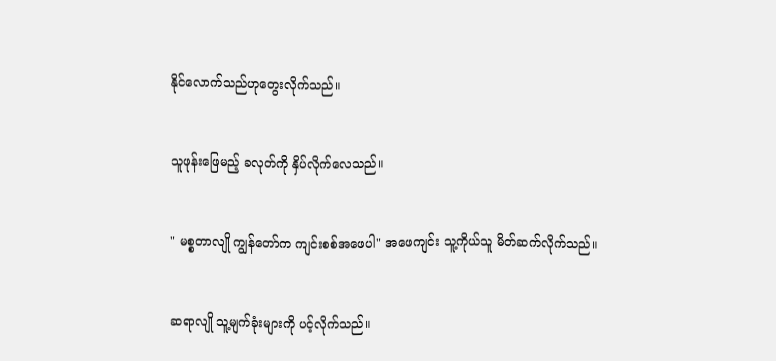နိုင်လောက်သည်ဟုတွေးလိုက်သည်။


သူဖုန်းဖြေမည့် ခလုတ်ကို နှိပ်လိုက်လေသည်။


" မစ္စတာလျို ကျွန်တော်က ကျင်းစစ်အဖေပါ" အဖေကျင်း သူ့ကိုယ်သူ မိတ်ဆက်လိုက်သည်။


ဆရာလျို သူ့မျက်ခုံးများကို ပင့်လိုက်သည်။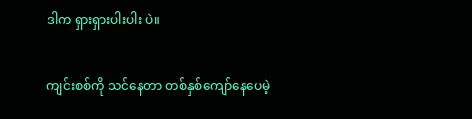ဒါက ရှားရှားပါးပါး ပဲ။


ကျင်းစစ်ကို သင်နေတာ တစ်နှစ်ကျော်နေပေမဲ့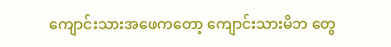ကျောင်းသားအဖေကတော့ ကျောင်းသားမိဘ တွေ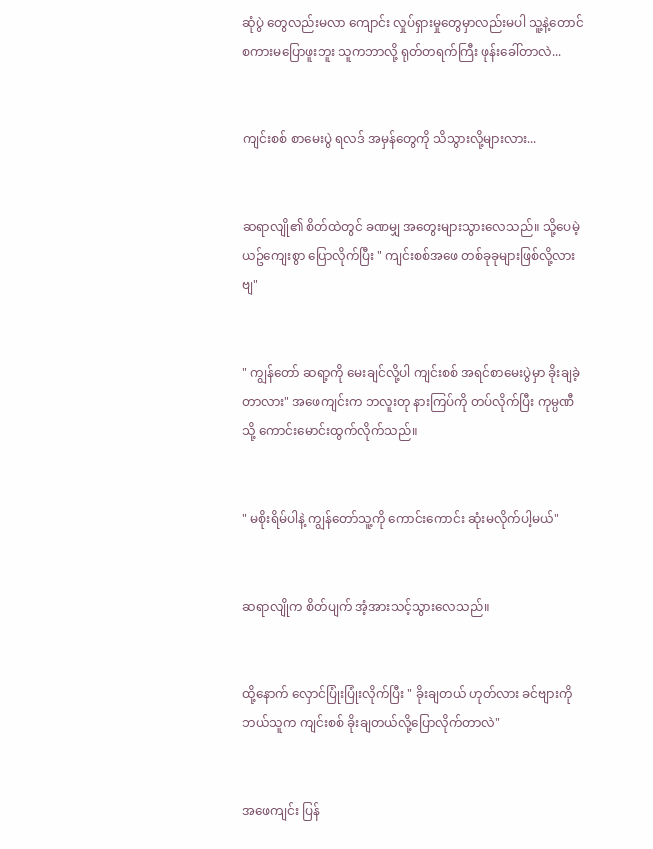ဆုံပွဲ တွေလည်းမလာ ကျောင်း လှုပ်ရှားမှုတွေမှာလည်းမပါ သူ့နဲ့တောင်စကားမပြောဖူးဘူး သူကဘာလို့ ရုတ်တရက်ကြီး ဖုန်းခေါ်တာလဲ...


ကျင်းစစ် စာမေးပွဲ ရလဒ် အမှန်တွေကို သိသွားလို့များလား...


ဆရာလျို၏ စိတ်ထဲတွင် ခဏမျှ အတွေးများသွားလေသည်။ သို့ပေမဲ့ ယဥ်ကျေးစွာ ပြောလိုက်ပြီး " ကျင်းစစ်အဖေ တစ်ခုခုများဖြစ်လို့လားဗျ"


" ကျွန်တော် ဆရာ့ကို မေးချင်လို့ပါ ကျင်းစစ် အရင်စာမေးပွဲမှာ ခိုးချခဲ့တာလား" အဖေကျင်းက ဘလူးတု နားကြပ်ကို တပ်လိုက်ပြီး ကုမ္ပဏီသို့ ကောင်းမောင်းထွက်လိုက်သည်။


" မစိုးရိမ်ပါနဲ့ ကျွန်တော်သူ့ကို ကောင်းကောင်း ဆုံးမလိုက်ပါ့မယ်"


ဆရာလျိုက စိတ်ပျက် အံ့အားသင့်သွားလေသည်။


ထို့နောက် လှောင်ပြုံးပြုံးလိုက်ပြီး " ခိုးချတယ် ဟုတ်လား ခင်ဗျားကို ဘယ်သူက ကျင်းစစ် ခိုးချတယ်လို့ပြောလိုက်တာလဲ"


အဖေကျင်း ပြန်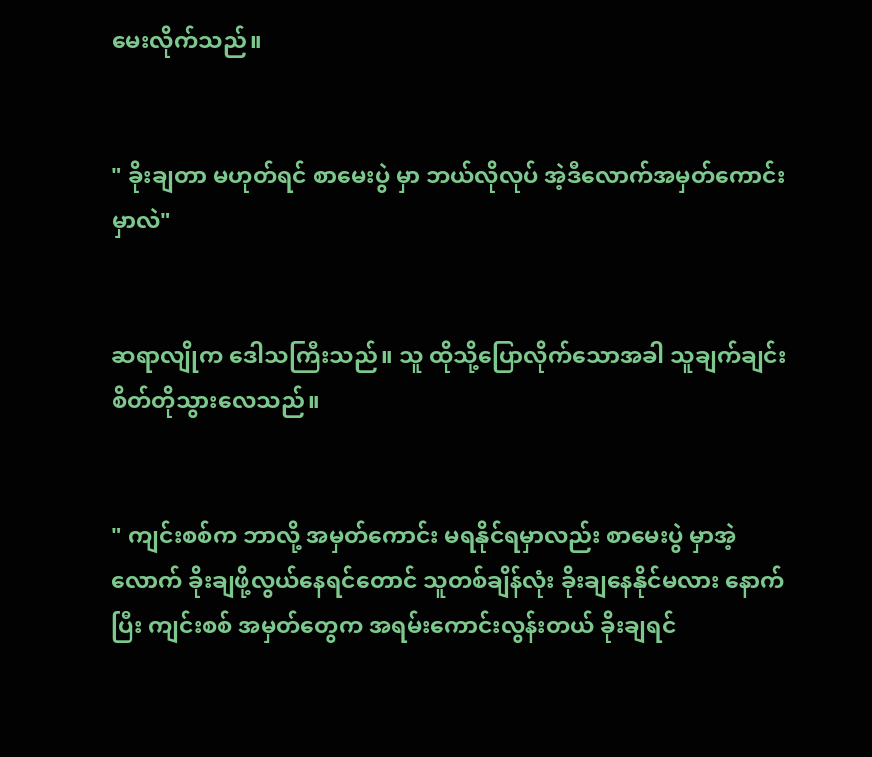မေးလိုက်သည်။


" ခိုးချတာ မဟုတ်ရင် စာမေးပွဲ မှာ ဘယ်လိုလုပ် အဲ့ဒီလောက်အမှတ်ကောင်းမှာလဲ"


ဆရာလျိုက ဒေါသကြီးသည်။ သူ ထိုသို့ပြောလိုက်သောအခါ သူချက်ချင်း စိတ်တိုသွားလေသည်။


" ကျင်းစစ်က ဘာလို့ အမှတ်ကောင်း မရနိုင်ရမှာလည်း စာမေးပွဲ မှာအဲ့လောက် ခိုးချဖို့လွယ်နေရင်တောင် သူတစ်ချိန်လုံး ခိုးချနေနိုင်မလား နောက်ပြီး ကျင်းစစ် အမှတ်တွေက အရမ်းကောင်းလွန်းတယ် ခိုးချရင်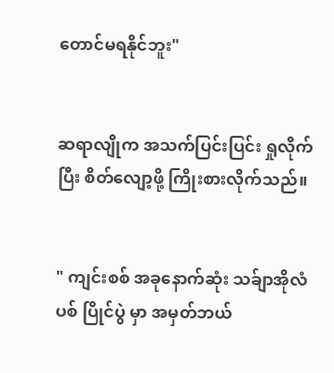တောင်မရနိုင်ဘူး"


ဆရာလျိုက အသက်ပြင်းပြင်း ရှုလိုက်ပြီး စိတ်လျော့ဖို့ ကြိုးစားလိုက်သည်။


" ကျင်းစစ် အခုနောက်ဆုံး သခ်ျာအိုလံပစ် ပြိုင်ပွဲ မှာ အမှတ်ဘယ်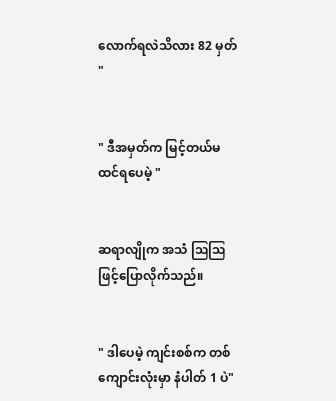လောက်ရလဲသိလား 82 မှတ် "


" ဒီအမှတ်က မြင့်တယ်မထင်ရပေမဲ့ "


ဆရာလျိုက အသံ ဩဩ ဖြင့်ပြောလိုက်သည်။


" ဒါပေမဲ့ ကျင်းစစ်က တစ်ကျောင်းလုံးမှာ နံပါတ် 1 ပဲ"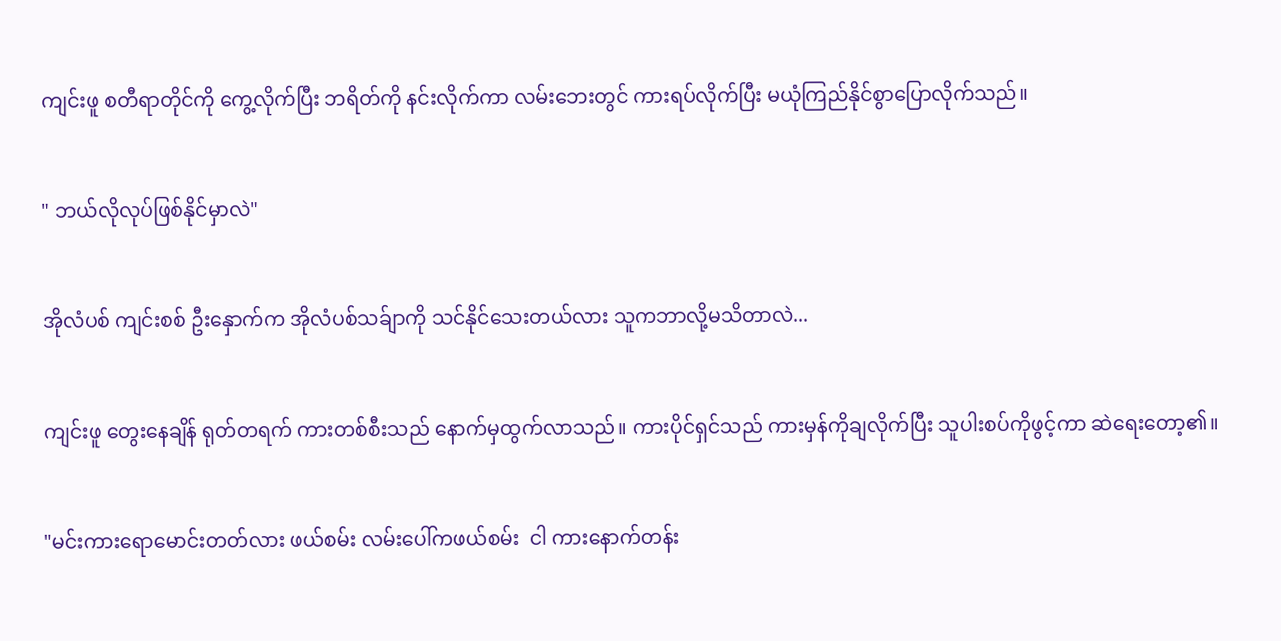ကျင်းဖူ စတီရာတိုင်ကို ကွေ့လိုက်ပြီး ဘရိတ်ကို နင်းလိုက်ကာ လမ်းဘေးတွင် ကားရပ်လိုက်ပြီး မယုံကြည်နိုင်စွာပြောလိုက်သည်။


" ဘယ်လိုလုပ်ဖြစ်နိုင်မှာလဲ"


အိုလံပစ် ကျင်းစစ် ဦးနှောက်က အိုလံပစ်သခ်ျာကို သင်နိုင်သေးတယ်လား သူကဘာလို့မသိတာလဲ...


ကျင်းဖူ တွေးနေချိန် ရုတ်တရက် ကားတစ်စီးသည် နောက်မှထွက်လာသည်။ ကားပိုင်ရှင်သည် ကားမှန်ကိုချလိုက်ပြီး သူပါးစပ်ကိုဖွင့်ကာ ဆဲရေးတော့၏။


"မင်းကားရောမောင်းတတ်လား ဖယ်စမ်း လမ်းပေါ်ကဖယ်စမ်း  ငါ ကားနောက်တန်း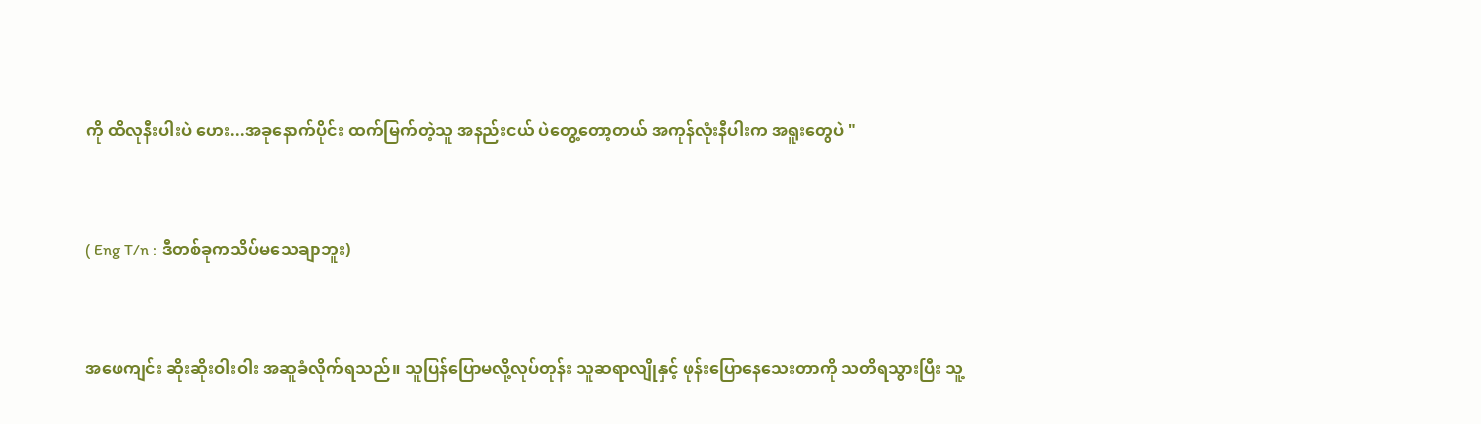ကို ထိလုနီးပါးပဲ ဟေး...အခုနောက်ပိုင်း ထက်မြက်တဲ့သူ အနည်းငယ် ပဲတွေ့တော့တယ် အကုန်လုံးနီပါးက အရူးတွေပဲ "


( Eng T/n : ဒီတစ်ခုကသိပ်မသေချာဘူး)


အဖေကျင်း ဆိုးဆိုးဝါးဝါး အဆူခံလိုက်ရသည်။ သူပြန်ပြောမလို့လုပ်တုန်း သူဆရာလျိုနှင့် ဖုန်းပြောနေသေးတာကို သတိရသွားပြီး သူ့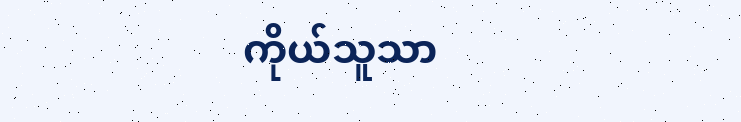ကိုယ်သူသာ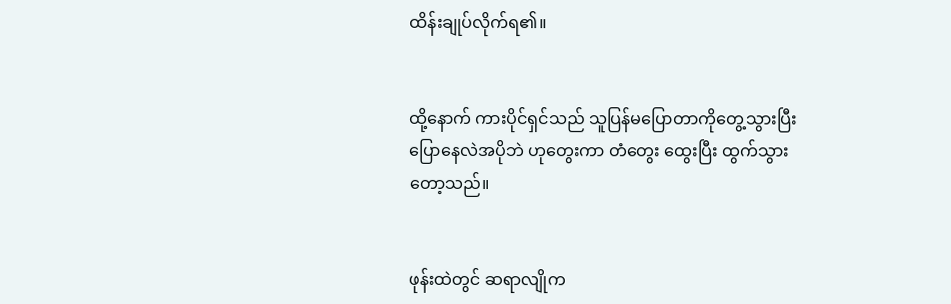ထိန်းချုပ်လိုက်ရ၏။


ထို့နောက် ကားပိုင်ရှင်သည် သူပြန်မပြောတာကိုတွေ့သွားပြီး ပြောနေလဲအပိုဘဲ ဟုတွေးကာ တံတွေး ထွေးပြီး ထွက်သွားတော့သည်။


ဖုန်းထဲတွင် ဆရာလျိုက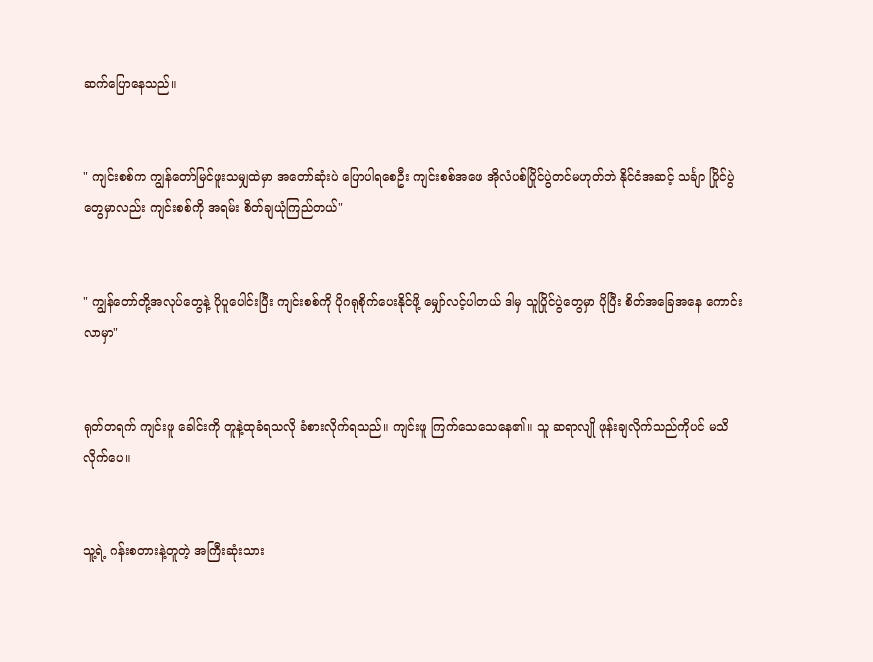ဆက်ပြောနေသည်။


" ကျင်းစစ်က ကျွန်တော်မြင်ဖူးသမျှထဲမှာ အတော်ဆုံးပဲ ပြောပါရစေဦး ကျင်းစစ်အဖေ အိုလံပစ်ပြိုင်ပွဲတင်မဟုတ်ဘဲ နိုင်ငံအဆင့် သင်္ချာ ပြိုင်ပွဲ တွေမှာလည်း ကျင်းစစ်ကို အရမ်း စိတ်ချယုံကြည်တယ်"


" ကျွန်တော်တို့အလုပ်တွေနဲ့ ပိုပူပေါင်းပြီး ကျင်းစစ်ကို ပိုဂရုစိုက်ပေးနိုင်ဖို့ မျှော်လင့်ပါတယ် ဒါမှ သူပြိုင်ပွဲတွေမှာ ပိုပြီး စိတ်အခြေအနေ ကောင်းလာမှာ"


ရုတ်တရက် ကျင်းဖူ ခေါင်းကို တူနဲ့ထုခံရသလို ခံစားလိုက်ရသည်။ ကျင်းဖူ ကြက်သေသေနေ၏။ သူ ဆရာလျို ဖုန်းချလိုက်သည်ကိုပင် မသိလိုက်ပေ။


သူ့ရဲ့ ဂန်းစတားနဲ့တူတဲ့ အကြီးဆုံးသား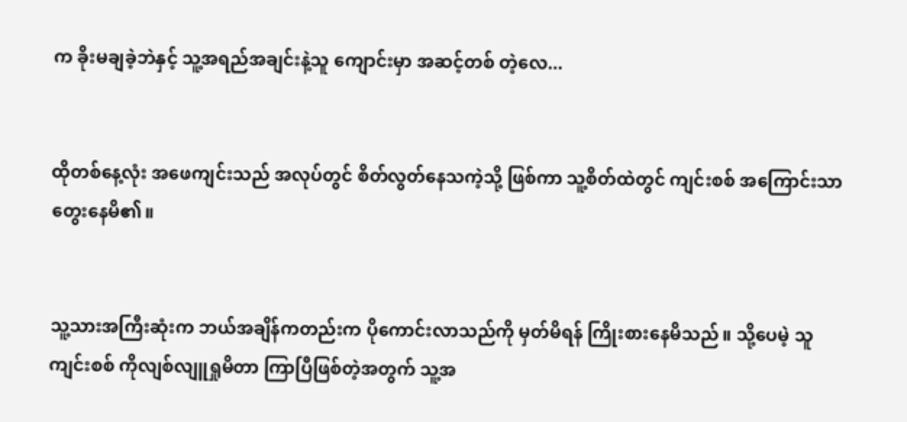က ခိုးမချခဲ့ဘဲနှင့် သူ့အရည်အချင်းနဲ့သူ ကျောင်းမှာ အဆင့်တစ် တဲ့လေ...


ထိုတစ်နေ့လုံး အဖေကျင်းသည် အလုပ်တွင် စိတ်လွတ်နေသကဲ့သို့ ဖြစ်ကာ သူ့စိတ်ထဲတွင် ကျင်းစစ် အကြောင်းသာ တွေးနေမိ၏။


သူ့သားအကြီးဆုံးက ဘယ်အချိန်ကတည်းက ပိုကောင်းလာသည်ကို မှတ်မိရန် ကြိုးစားနေမိသည်။ သို့ပေမဲ့ သူကျင်းစစ် ကိုလျစ်လျူရှုမိတာ ကြာပြီဖြစ်တဲ့အတွက် သူ့အ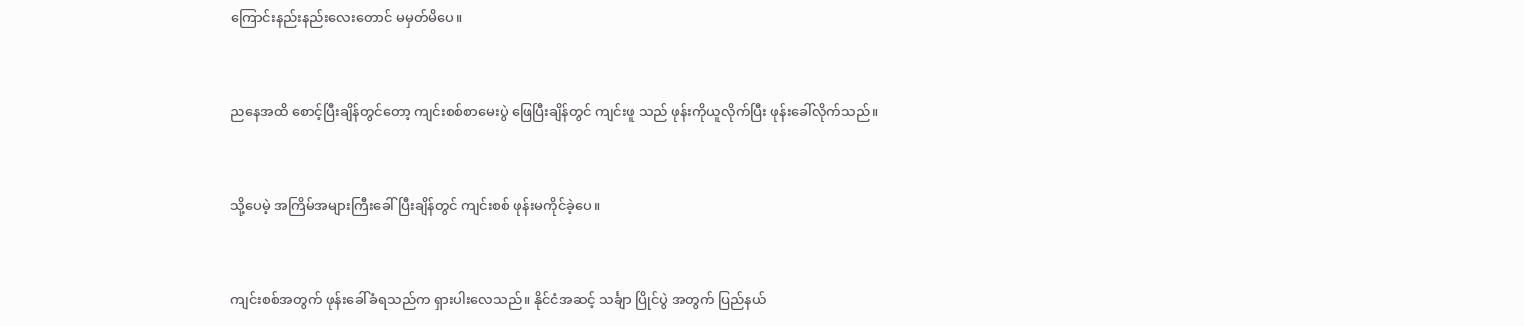ကြောင်းနည်းနည်းလေးတောင် မမှတ်မိပေ။


ညနေအထိ စောင့်ပြီးချိန်တွင်တော့ ကျင်းစစ်စာမေးပွဲ ဖြေပြီးချိန်တွင် ကျင်းဖူ သည် ဖုန်းကိုယူလိုက်ပြီး ဖုန်းခေါ်လိုက်သည်။


သို့ပေမဲ့ အကြိမ်အများကြီးခေါ်ပြီးချိန်တွင် ကျင်းစစ် ဖုန်းမကိုင်ခဲ့ပေ။


ကျင်းစစ်အတွက် ဖုန်းခေါ်ခံရသည်က ရှားပါးလေသည်။ နိုင်ငံအဆင့် သင်္ချာ ပြိုင်ပွဲ အတွက် ပြည်နယ်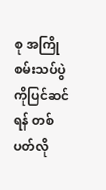စု အကြိုစမ်းသပ်ပွဲ ကိုပြင်ဆင်ရန် တစ်ပတ်လို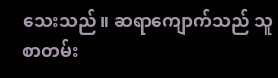သေးသည်။ ဆရာကျောက်သည် သူစာတမ်း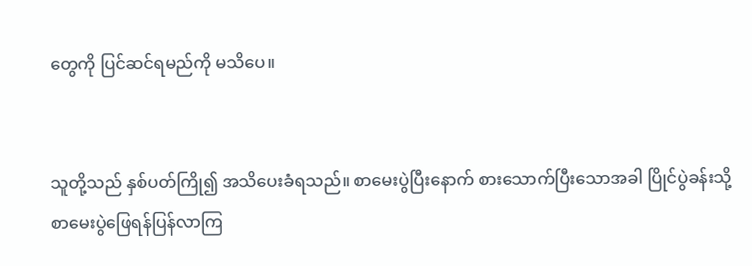တွေကို ပြင်ဆင်ရမည်ကို မသိပေ။


သူတို့သည် နှစ်ပတ်ကြို၍ အသိပေးခံရသည်။ စာမေးပွဲပြီးနောက် စားသောက်ပြီးသောအခါ ပြိုင်ပွဲခန်းသို့ စာမေးပွဲဖြေရန်ပြန်လာကြ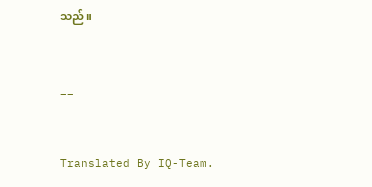သည်။


__


Translated By IQ-Team.